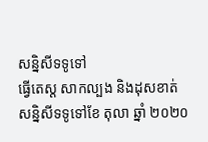សន្និសីទទូទៅ
ធ្វើតេស្ដ សាកល្បង និងដុសខាត់
សន្និសីទទូទៅខែ តុលា ឆ្នាំ ២០២០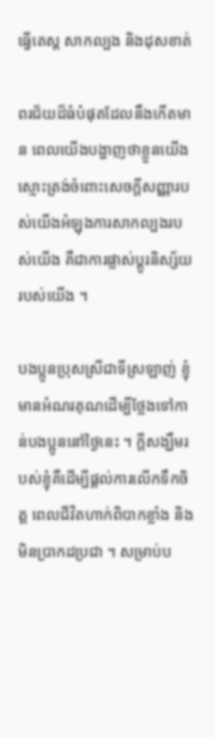ធ្វើតេស្ដ សាកល្បង និងដុសខាត់

ពរជ័យដ៏ធំបំផុតដែលនឹងកើតមាន ពេលយើងបង្ហាញថាខ្លួនយើងស្មោះត្រង់ចំពោះសេចក្ដីសញ្ញារបស់យើងអំឡុងការសាកល្បងរបស់យើង គឺជាការផ្លាស់ប្ដូរនិស្ស័យរបស់យើង ។

បងប្អូនប្រុសស្រីជាទីស្រឡាញ់ ខ្ញុំមានអំណរគុណដើម្បីថ្លែងទៅកាន់បងប្អូននៅថ្ងៃនេះ ។ ក្ដីសង្ឃឹមរបស់ខ្ញុំគឺដើម្បីផ្ដល់ការលើកទឹកចិត្ត ពេលជីវិតហាក់ពិបាកខ្លាំង និងមិនប្រាកដប្រជា ។ សម្រាប់ប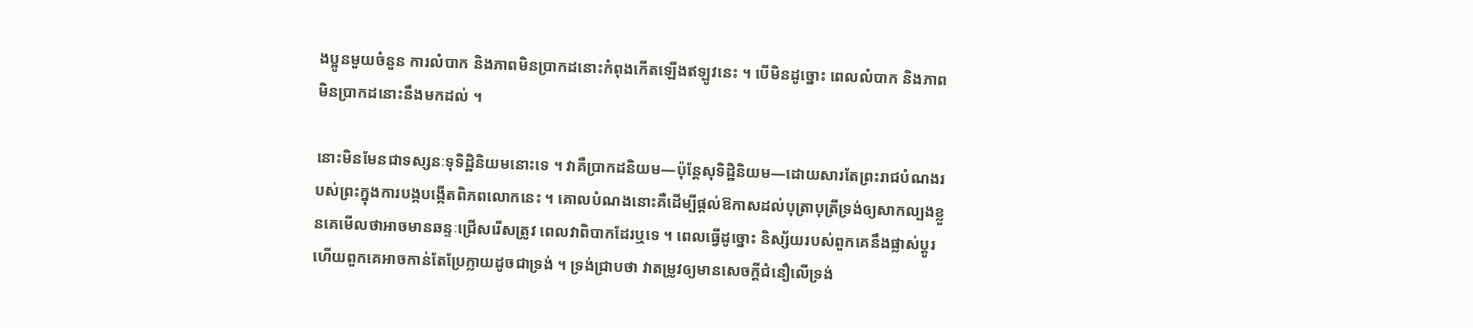ងប្អូនមួយចំនួន ការលំបាក និងភាពមិនប្រាកដនោះកំពុងកើតឡើងឥឡូវនេះ ។ បើមិនដូច្នោះ ពេលលំបាក និងភាពមិនប្រាកដនោះនឹងមកដល់ ។

នោះមិនមែនជាទស្សនៈទុទិដ្ឋិនិយមនោះទេ ។ វាគឺប្រាកដនិយម—ប៉ុន្ដែសុទិដ្ឋិនិយម—ដោយសារតែព្រះរាជបំណងរបស់ព្រះក្នុងការបង្កបង្កើតពិភពលោកនេះ ។ គោលបំណងនោះគឺដើម្បីផ្ដល់ឱកាសដល់បុត្រាបុត្រីទ្រង់ឲ្យសាកល្បងខ្លួនគេមើលថាអាចមានឆន្ទៈជ្រើសរើសត្រូវ ពេលវាពិបាកដែរឬទេ ។ ពេលធ្វើដូច្នោះ និស្ស័យរបស់ពួកគេនឹងផ្លាស់ប្ដូរ ហើយពួកគេអាចកាន់តែប្រែក្លាយដូចជាទ្រង់ ។ ទ្រង់ជ្រាបថា វាតម្រូវឲ្យមានសេចក្ដីជំនឿលើទ្រង់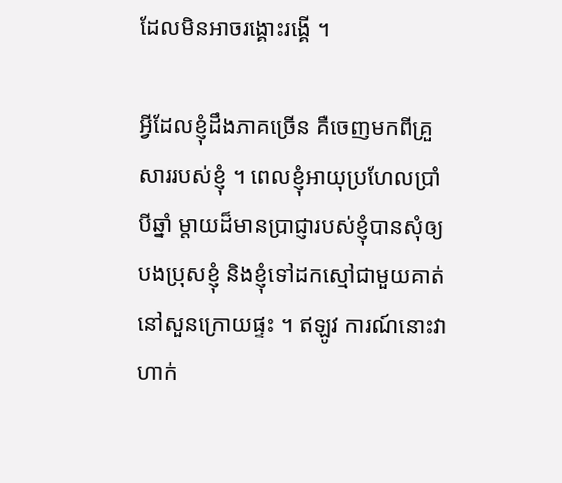ដែលមិនអាចរង្គោះរង្គើ ។

អ្វីដែលខ្ញុំដឹងភាគច្រើន គឺចេញមកពីគ្រួសាររបស់ខ្ញុំ ។ ពេលខ្ញុំអាយុប្រហែលប្រាំបីឆ្នាំ ម្ដាយដ៏មានប្រាជ្ញារបស់ខ្ញុំបានសុំឲ្យបងប្រុសខ្ញុំ និងខ្ញុំទៅដកស្មៅជាមួយគាត់នៅសួនក្រោយផ្ទះ ។ ឥឡូវ ការណ៍នោះវាហាក់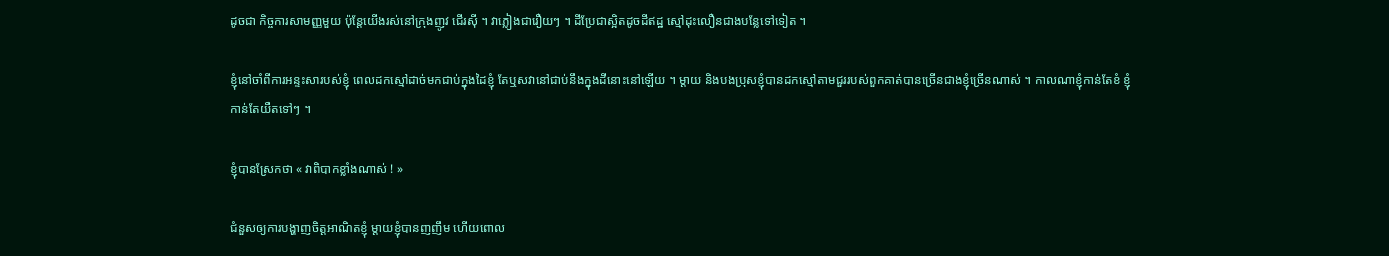ដូចជា កិច្ចការសាមញ្ញមួយ ប៉ុន្ដែយើងរស់នៅក្រុងញូវ ជើរស៊ី ។ វាភ្លៀងជារឿយៗ ។ ដីប្រែជាស្អិតដូចដីឥដ្ឋ ស្មៅដុះលឿនជាងបន្លែទៅទៀត ។

ខ្ញុំនៅចាំពីការអន្ទះសារបស់ខ្ញុំ ពេលដកស្មៅដាច់មកជាប់ក្នុងដៃខ្ញុំ តែឬសវានៅជាប់នឹងក្នុងដីនោះនៅឡើយ ។ ម្ដាយ និងបងប្រុសខ្ញុំបានដកស្មៅតាមជួររបស់ពួកគាត់បានច្រើនជាងខ្ញុំច្រើនណាស់ ។ កាលណាខ្ញុំកាន់តែខំ ខ្ញុំកាន់តែយឺតទៅៗ ។

ខ្ញុំបានស្រែកថា « វាពិបាកខ្លាំងណាស់ ! »

ជំនួសឲ្យការបង្ហាញចិត្តអាណិតខ្ញុំ ម្ដាយខ្ញុំបានញញឹម ហើយពោល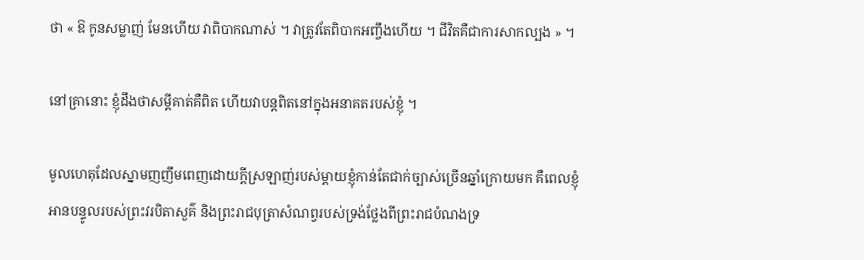ថា « ឱ កូនសម្លាញ់ មែនហើយ វាពិបាកណាស់ ។ វាត្រូវតែពិបាកអញ្ចឹងហើយ ។ ជីវិតគឺជាការសាកល្បង » ។

នៅគ្រានោះ ខ្ញុំដឹងថាសម្ដីគាត់គឺពិត ហើយវាបន្ដពិតនៅក្នុងអនាគតរបស់ខ្ញុំ ។

មូលហេតុដែលស្នាមញញឹមពេញដោយក្ដីស្រឡាញ់របស់ម្ដាយខ្ញុំកាន់តែជាក់ច្បាស់ច្រើនឆ្នាំក្រោយមក គឺពេលខ្ញុំអានបន្ទូលរបស់ព្រះវរបិតាសួគ៌ និងព្រះរាជបុត្រាសំណព្វរបស់ទ្រង់ថ្លែងពីព្រះរាជបំណងទ្រ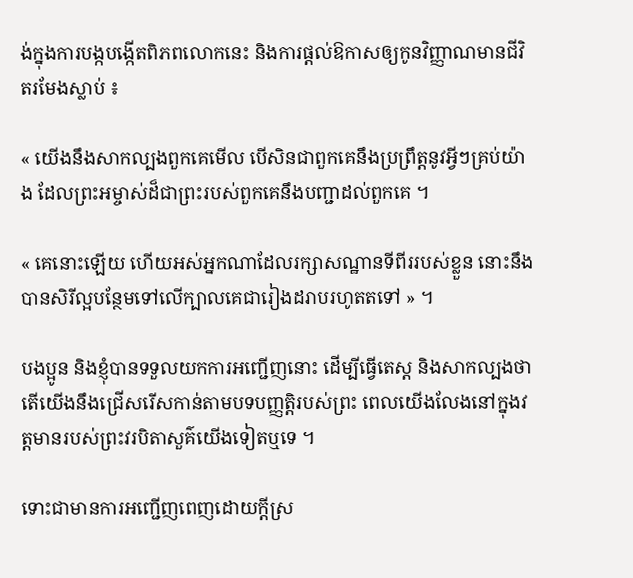ង់ក្នុងការបង្កបង្កើតពិភពលោកនេះ និងការផ្ដល់ឱកាសឲ្យកូនវិញ្ញាណមានជីវិតរមែងស្លាប់ ៖

« យើងនឹងសាកល្បងពួកគេមើល បើសិនជាពួកគេនឹងប្រព្រឹត្តនូវអ្វីៗគ្រប់យ៉ាង ដែលព្រះអម្ចាស់ដ៏ជាព្រះរបស់ពួកគេនឹងបញ្ជាដល់ពួកគេ ។

« គេនោះឡើយ ហើយអស់អ្នកណាដែលរក្សាសណ្ឋានទីពីររបស់ខ្លួន នោះនឹងបានសិរីល្អបន្ថែមទៅលើក្បាលគេជារៀងដរាបរហូតតទៅ » ។

បងប្អូន និងខ្ញុំបានទទួលយកការអញ្ជើញនោះ ដើម្បីធ្វើតេស្ដ និងសាកល្បងថា តើយើងនឹងជ្រើសរើសកាន់តាមបទបញ្ញត្តិរបស់ព្រះ ពេលយើងលែងនៅក្នុងវត្តមានរបស់ព្រះវរបិតាសួគ៌យើងទៀតឬទេ ។

ទោះជាមានការអញ្ជើញពេញដោយក្ដីស្រ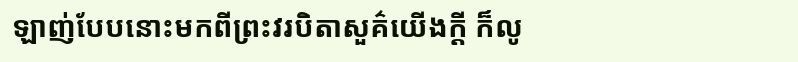ឡាញ់បែបនោះមកពីព្រះវរបិតាសួគ៌យើងក្ដី ក៏លូ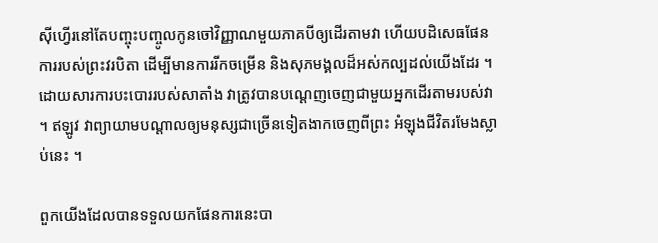ស៊ីហ្វើរនៅតែបញ្ចុះបញ្ចូលកូនចៅវិញ្ញាណមួយភាគបីឲ្យដើរតាមវា ហើយបដិសេធផែនការរបស់ព្រះវរបិតា ដើម្បីមានការរីកចម្រើន និងសុភមង្គលដ៏អស់កល្បដល់យើងដែរ ។ ដោយសារការបះបោររបស់សាតាំង វាត្រូវបានបណ្ដេញចេញជាមួយអ្នកដើរតាមរបស់វា ។ ឥឡូវ វាព្យាយាមបណ្ដាលឲ្យមនុស្សជាច្រើនទៀតងាកចេញពីព្រះ អំឡុងជីវិតរមែងស្លាប់នេះ ។

ពួកយើងដែលបានទទួលយកផែនការនេះបា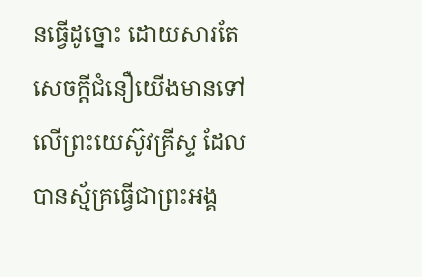នធ្វើដូច្នោះ ដោយសារតែសេចក្ដីជំនឿយើងមានទៅលើព្រះយេស៊ូវគ្រីស្ទ ដែលបានស្ម័គ្រធ្វើជាព្រះអង្គ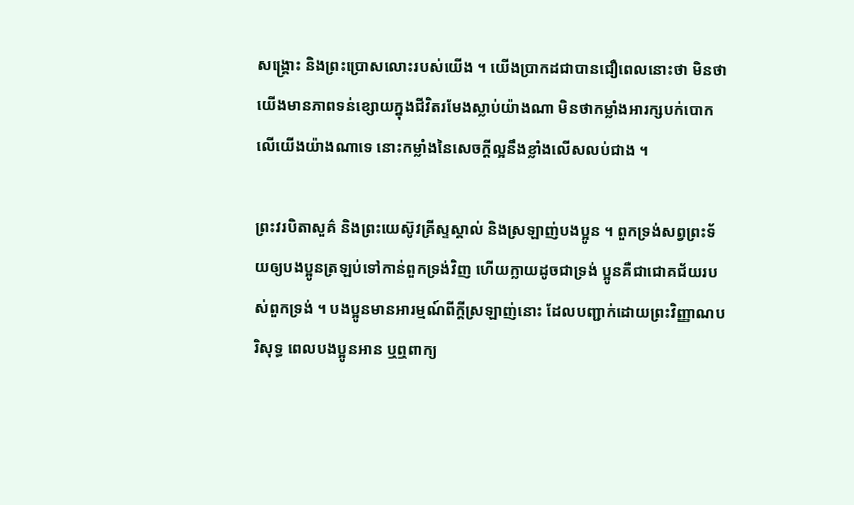សង្គ្រោះ និងព្រះប្រោសលោះរបស់យើង ។ យើងប្រាកដជាបានជឿពេលនោះថា មិនថាយើងមានភាពទន់ខ្សោយក្នុងជីវិតរមែងស្លាប់យ៉ាងណា មិនថាកម្លាំងអារក្សបក់បោកលើយើងយ៉ាងណាទេ នោះកម្លាំងនៃសេចក្ដីល្អនឹងខ្លាំងលើសលប់ជាង ។

ព្រះវរបិតាសួគ៌ និងព្រះយេស៊ូវគ្រីស្ទស្គាល់ និងស្រឡាញ់បងប្អូន ។ ពួកទ្រង់សព្វព្រះទ័យឲ្យបងប្អូនត្រឡប់ទៅកាន់ពួកទ្រង់វិញ ហើយក្លាយដូចជាទ្រង់ ប្អូនគឺជាជោគជ័យរបស់ពួកទ្រង់ ។ បងប្អូនមានអារម្មណ៍ពីក្ដីស្រឡាញ់នោះ ដែលបញ្ជាក់ដោយព្រះវិញ្ញាណបរិសុទ្ធ ពេលបងប្អូនអាន ឬឮពាក្យ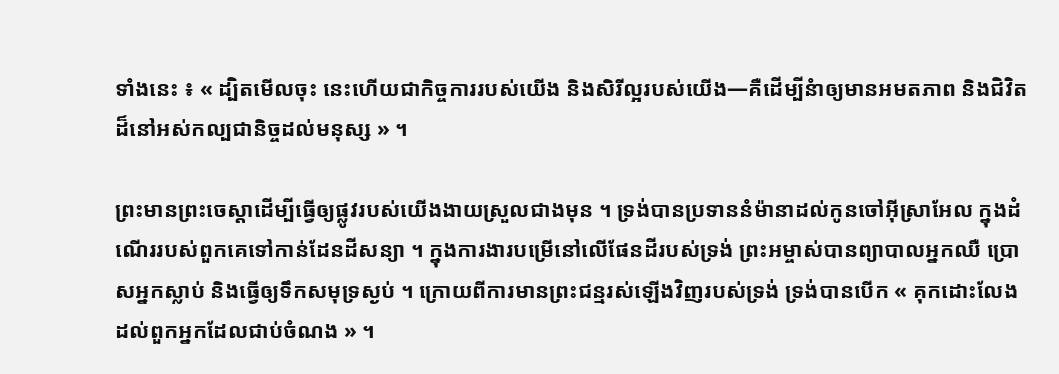ទាំងនេះ ៖ « ដ្បិតមើលចុះ នេះហើយជាកិច្ចការរបស់យើង និងសិរីល្អរបស់យើង—គឺដើម្បីនំាឲ្យមានអមតភាព និងជិវិតដ៏នៅអស់កល្បជានិច្ចដល់មនុស្ស » ។

ព្រះមានព្រះចេស្តាដើម្បីធ្វើឲ្យផ្លូវរបស់យើងងាយស្រួលជាងមុន ។ ទ្រង់បានប្រទាននំម៉ានាដល់កូនចៅអ៊ីស្រាអែល ក្នុងដំណើររបស់ពួកគេទៅកាន់ដែនដីសន្យា ។ ក្នុងការងារបម្រើនៅលើផែនដីរបស់ទ្រង់ ព្រះអម្ចាស់បានព្យាបាលអ្នកឈឺ ប្រោសអ្នកស្លាប់ និងធ្វើឲ្យទឹកសមុទ្រស្ងប់ ។ ក្រោយពីការមានព្រះជន្មរស់ឡើងវិញរបស់ទ្រង់ ទ្រង់បានបើក « គុកដោះលែងដល់ពួកអ្នកដែលជាប់ចំណង » ។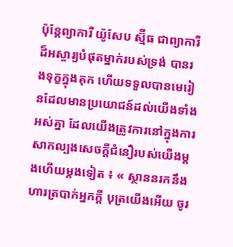ប៉ុន្ដែព្យាការី យ៉ូសែប ស្ម៊ីធ ជាព្យាការីដ៏អស្ចារ្យបំផុតម្នាក់របស់ទ្រង់ បានរងទុក្ខក្នុងគុក ហើយទទួលបានមេរៀនដែលមានប្រយោជន៍ដល់យើងទាំងអស់គ្នា ដែលយើងត្រូវការនៅក្នុងការសាកល្បងសេចក្ដីជំនឿរបស់យើងម្ដងហើយម្ដងទៀត ៖ « ស្ថាននរកនឹងហារត្របាក់អ្នកក្ដី បុត្រយើងអើយ ចូរ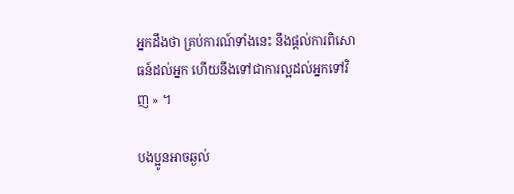អ្នកដឹងថា គ្រប់ការណ៍ទាំងនេះ នឹងផ្ដល់ការពិសោធន៍ដល់អ្នក ហើយនឹងទៅជាការល្អដល់អ្នកទៅវិញ » ។

បងប្អូនអាចឆ្ងល់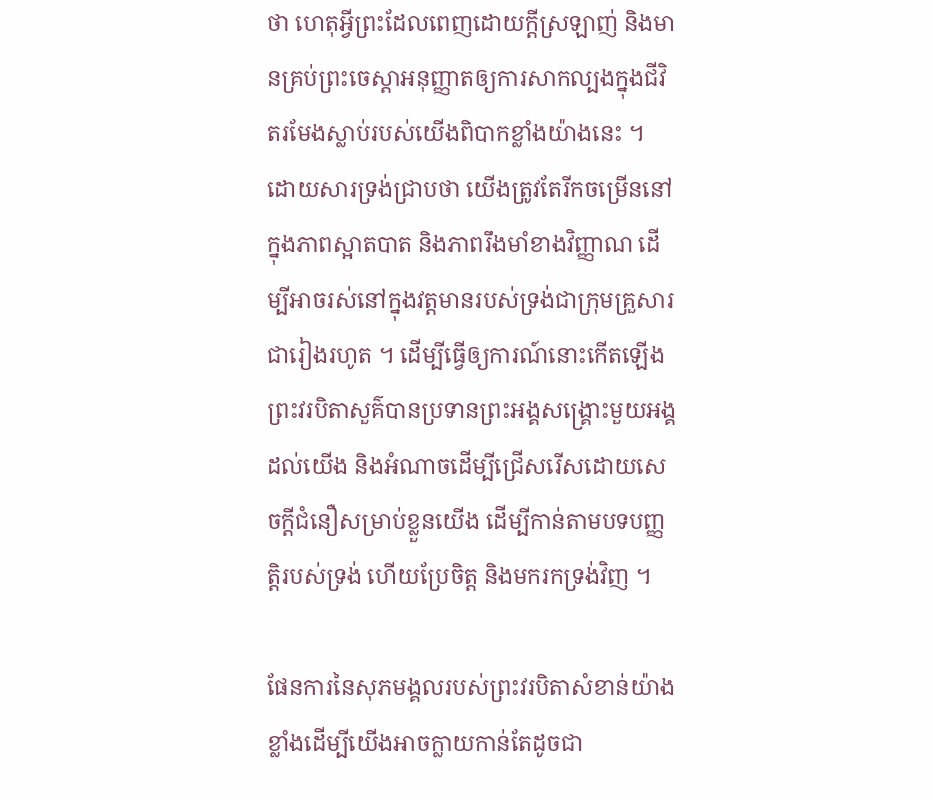ថា ហេតុអ្វីព្រះដែលពេញដោយក្ដីស្រឡាញ់ និងមានគ្រប់ព្រះចេស្ដាអនុញ្ញាតឲ្យការសាកល្បងក្នុងជីវិតរមែងស្លាប់របស់យើងពិបាកខ្លាំងយ៉ាងនេះ ។ ដោយសារទ្រង់ជ្រាបថា យើងត្រូវតែរីកចម្រើននៅក្នុងភាពស្អាតបាត និងភាពរឹងមាំខាងវិញ្ញាណ ដើម្បីអាចរស់នៅក្នុងវត្តមានរបស់ទ្រង់ជាក្រុមគ្រួសារជារៀងរហូត ។ ដើម្បីធ្វើឲ្យការណ៍នោះកើតឡើង ព្រះវរបិតាសួគ៌បានប្រទានព្រះអង្គសង្គ្រោះមួយអង្គដល់យើង និងអំណាចដើម្បីជ្រើសរើសដោយសេចក្ដីជំនឿសម្រាប់ខ្លួនយើង ដើម្បីកាន់តាមបទបញ្ញតិ្តរបស់ទ្រង់ ហើយប្រែចិត្ត និងមករកទ្រង់វិញ ។

ផែនការនៃសុភមង្គលរបស់ព្រះវរបិតាសំខាន់យ៉ាងខ្លាំងដើម្បីយើងអាចក្លាយកាន់តែដូចជា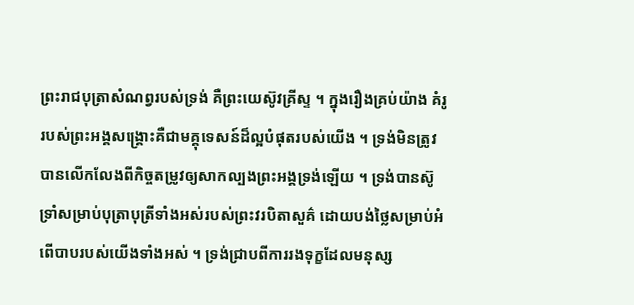ព្រះរាជបុត្រាសំណព្វរបស់ទ្រង់ គឺព្រះយេស៊ូវគ្រីស្ទ ។ ក្នុងរឿងគ្រប់យ៉ាង គំរូរបស់ព្រះអង្គសង្គ្រោះគឺជាមគ្គុទេសន៍ដ៏ល្អបំផុតរបស់យើង ។ ទ្រង់មិនត្រូវបានលើកលែងពីកិច្ចតម្រូវឲ្យសាកល្បងព្រះអង្គទ្រង់ឡើយ ។ ទ្រង់បានស៊ូទ្រាំសម្រាប់បុត្រាបុត្រីទាំងអស់របស់ព្រះវរបិតាសួគ៌ ដោយបង់ថ្លៃសម្រាប់អំពើបាបរបស់យើងទាំងអស់ ។ ទ្រង់ជ្រាបពីការរងទុក្ខដែលមនុស្ស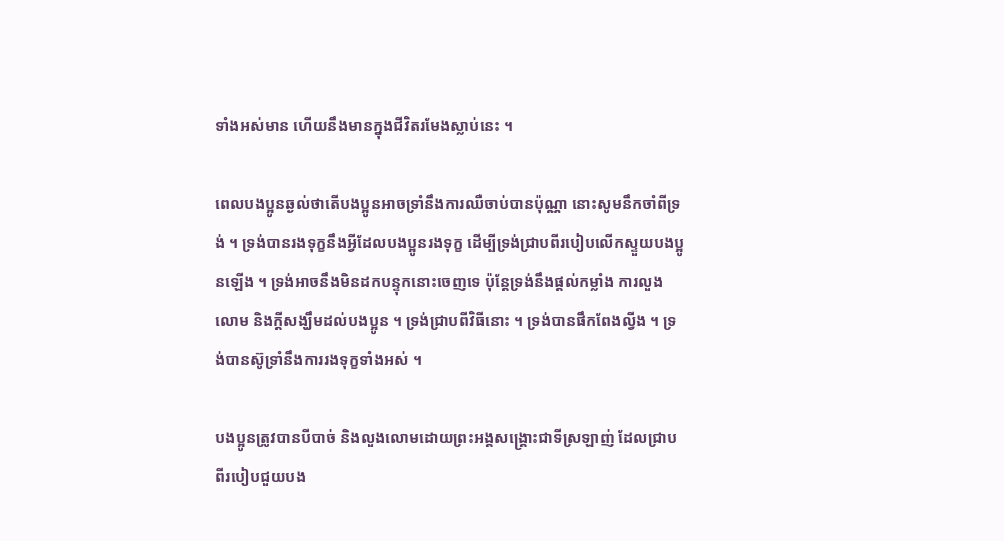ទាំងអស់មាន ហើយនឹងមានក្នុងជីវិតរមែងស្លាប់នេះ ។

ពេលបងប្អូនឆ្ងល់ថាតើបងប្អូនអាចទ្រាំនឹងការឈឺចាប់បានប៉ុណ្ណា នោះសូមនឹកចាំពីទ្រង់ ។ ទ្រង់បានរងទុក្ខនឹងអ្វីដែលបងប្អូនរងទុក្ខ ដើម្បីទ្រង់ជ្រាបពីរបៀបលើកស្ទួយបងប្អូនឡើង ។ ទ្រង់អាចនឹងមិនដកបន្ទុកនោះចេញទេ ប៉ុន្ដែទ្រង់នឹងផ្ដល់កម្លាំង ការលួងលោម និងក្ដីសង្ឃឹមដល់បងប្អូន ។ ទ្រង់ជ្រាបពីវិធីនោះ ។ ទ្រង់បានផឹកពែងល្វីង ។ ទ្រង់បានស៊ូទ្រាំនឹងការរងទុក្ខទាំងអស់ ។

បងប្អូនត្រូវបានបីបាច់ និងលួងលោមដោយព្រះអង្គសង្គ្រោះជាទីស្រឡាញ់ ដែលជ្រាបពីរបៀបជួយបង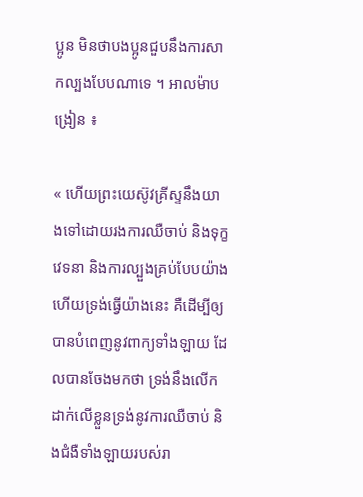ប្អូន មិនថាបងប្អូនជួបនឹងការសាកល្បងបែបណាទេ ។ អាលម៉ាបង្រៀន ៖

« ហើយព្រះយេស៊ូវគ្រីស្ទនឹងយាងទៅដោយរងការឈឺចាប់ និងទុក្ខវេទនា និងការល្បួងគ្រប់បែបយ៉ាង ហើយទ្រង់ធ្វើយ៉ាងនេះ គឺដើម្បីឲ្យបានបំពេញនូវពាក្យទាំងឡាយ ដែលបានចែងមកថា ទ្រង់នឹងលើកដាក់លើខ្លួនទ្រង់នូវការឈឺចាប់ និងជំងឺទាំងឡាយរបស់រា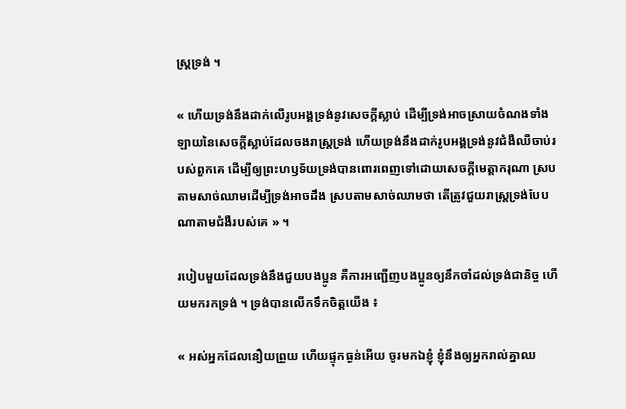ស្ត្រទ្រង់ ។

« ហើយទ្រង់នឹងដាក់លើរូបអង្គទ្រង់នូវសេចក្តីស្លាប់ ដើម្បីទ្រង់អាចស្រាយចំណងទាំងឡាយនៃសេចក្តីស្លាប់ដែលចងរាស្ត្រទ្រង់ ហើយទ្រង់នឹងដាក់រូបអង្គទ្រង់នូវជំងឺឈឺចាប់របស់ពួកគេ ដើម្បីឲ្យព្រះហឫទ័យទ្រង់បានពោរពេញទៅដោយសេចក្តីមេត្តាករុណា ស្របតាមសាច់ឈាមដើម្បីទ្រង់អាចដឹង ស្របតាមសាច់ឈាមថា តើត្រូវជួយរាស្ត្រទ្រង់បែបណាតាមជំងឺរបស់គេ » ។

របៀបមួយដែលទ្រង់នឹងជួយបងប្អូន គឺការអញ្ជើញបងប្អូនឲ្យនឹកចាំដល់ទ្រង់ជានិច្ច ហើយមករកទ្រង់ ។ ទ្រង់បានលើកទឹកចិត្តយើង ៖

« អស់អ្នកដែលនឿយព្រួយ ហើយផ្ទុកធ្ងន់អើយ ចូរមកឯខ្ញុំ ខ្ញុំនឹងឲ្យអ្នករាល់គ្នាឈ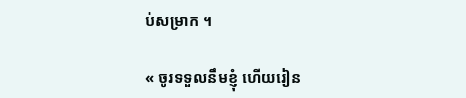ប់សម្រាក ។

« ចូរទទួលនឹមខ្ញុំ ហើយរៀន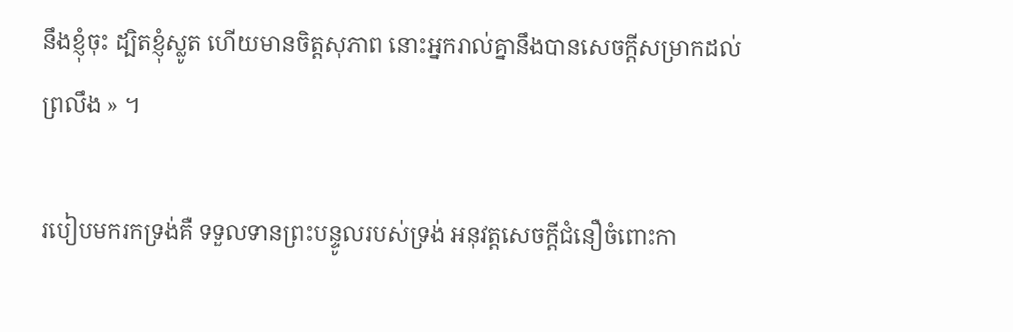នឹងខ្ញុំចុះ ដ្បិតខ្ញុំស្លូត ហើយមានចិត្តសុភាព នោះអ្នករាល់គ្នានឹងបានសេចក្តីសម្រាកដល់ព្រលឹង » ។

របៀបមករកទ្រង់គឺ ទទួលទានព្រះបន្ទូលរបស់ទ្រង់ អនុវត្តសេចក្ដីជំនឿចំពោះកា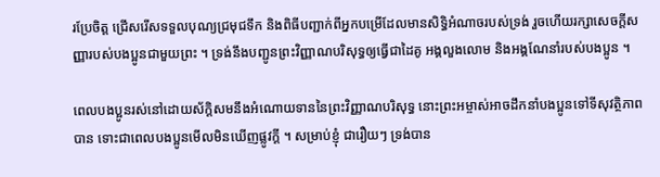រប្រែចិត្ត ជ្រើសរើសទទួលបុណ្យជ្រមុជទឹក និងពិធីបញ្ជាក់ពីអ្នកបម្រើដែលមានសិទ្ធិអំណាចរបស់ទ្រង់ រួចហើយរក្សាសេចក្ដីសញ្ញារបស់បងប្អូនជាមួយព្រះ ។ ទ្រង់នឹងបញ្ជូនព្រះវិញ្ញាណបរិសុទ្ធឲ្យធ្វើជាដៃគូ អង្គលួងលោម និងអង្គណែនាំរបស់បងប្អូន ។

ពេលបងប្អូនរស់នៅដោយស័ក្ដិសមនឹងអំណោយទាននៃព្រះវិញ្ញាណបរិសុទ្ធ នោះព្រះអម្ចាស់អាចដឹកនាំបងប្អូនទៅទីសុវត្ថិភាពបាន ទោះជាពេលបងប្អូនមើលមិនឃើញផ្លូវក្ដី ។ សម្រាប់ខ្ញុំ ជារឿយៗ ទ្រង់បាន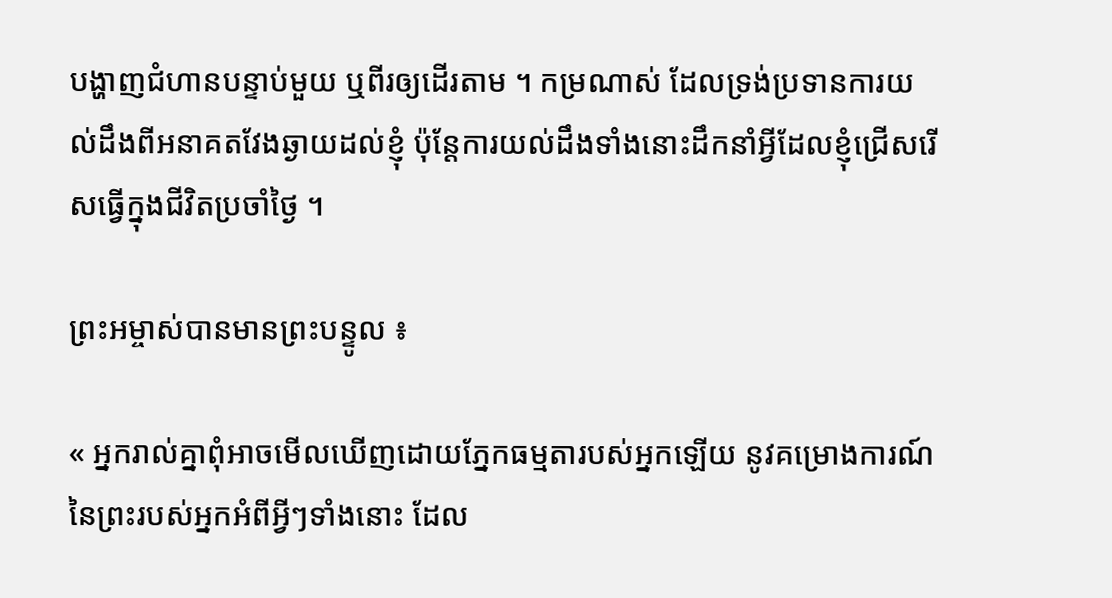បង្ហាញជំហានបន្ទាប់មួយ ឬពីរឲ្យដើរតាម ។ កម្រណាស់ ដែលទ្រង់ប្រទានការយល់ដឹងពីអនាគតវែងឆ្ងាយដល់ខ្ញុំ ប៉ុន្ដែការយល់ដឹងទាំងនោះដឹកនាំអ្វីដែលខ្ញុំជ្រើសរើសធ្វើក្នុងជីវិតប្រចាំថ្ងៃ ។

ព្រះអម្ចាស់បានមានព្រះបន្ទូល ៖

« អ្នករាល់គ្នាពុំអាចមើលឃើញដោយភ្នែកធម្មតារបស់អ្នកឡើយ នូវគម្រោងការណ៍នៃព្រះរបស់អ្នកអំពីអ្វីៗទាំងនោះ ដែល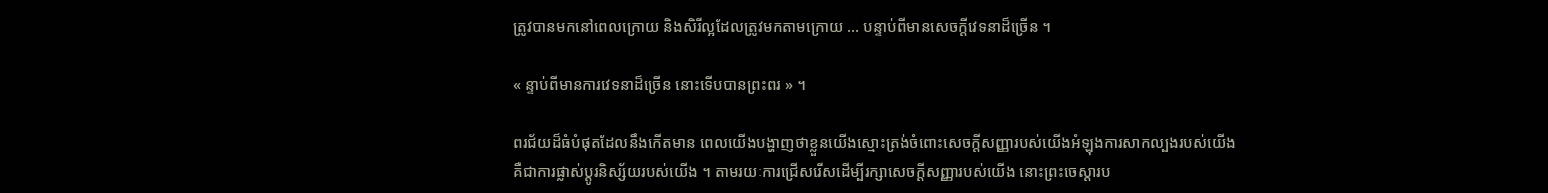ត្រូវបានមកនៅពេលក្រោយ និងសិរីល្អដែលត្រូវមកតាមក្រោយ … បន្ទាប់ពីមានសេចក្ដីវេទនាដ៏ច្រើន ។

« ន្ទាប់ពីមានការវេទនាដ៏ច្រើន នោះទើបបានព្រះពរ » ។

ពរជ័យដ៏ធំបំផុតដែលនឹងកើតមាន ពេលយើងបង្ហាញថាខ្លួនយើងស្មោះត្រង់ចំពោះសេចក្ដីសញ្ញារបស់យើងអំឡុងការសាកល្បងរបស់យើង គឺជាការផ្លាស់ប្ដូរនិស្ស័យរបស់យើង ។ តាមរយៈការជ្រើសរើសដើម្បីរក្សាសេចក្ដីសញ្ញារបស់យើង នោះព្រះចេស្ដារប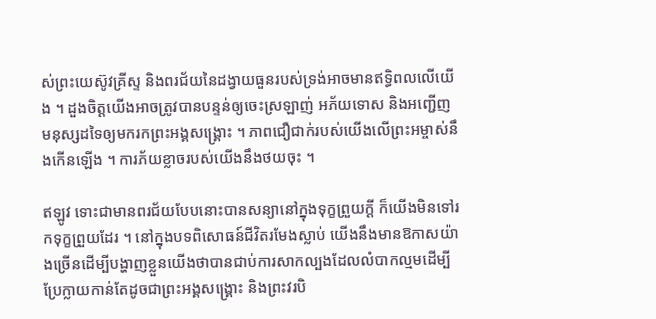ស់ព្រះយេស៊ូវគ្រីស្ទ និងពរជ័យនៃដង្វាយធួនរបស់ទ្រង់អាចមានឥទ្ធិពលលើយើង ។ ដួងចិត្តយើងអាចត្រូវបានបន្ទន់ឲ្យចេះស្រឡាញ់ អភ័យទោស និងអញ្ជើញមនុស្សដទៃឲ្យមករកព្រះអង្គសង្គ្រោះ ។ ភាពជឿជាក់របស់យើងលើព្រះអម្ចាស់នឹងកើនឡើង ។ ការភ័យខ្លាចរបស់យើងនឹងថយចុះ ។

ឥឡូវ ទោះជាមានពរជ័យបែបនោះបានសន្យានៅក្នុងទុក្ខព្រួយក្ដី ក៏យើងមិនទៅរកទុក្ខព្រួយដែរ ។ នៅក្នុងបទពិសោធន៍ជីវិតរមែងស្លាប់ យើងនឹងមានឱកាសយ៉ាងច្រើនដើម្បីបង្ហាញខ្លួនយើងថាបានជាប់ការសាកល្បងដែលលំបាកល្មមដើម្បីប្រែក្លាយកាន់តែដូចជាព្រះអង្គសង្គ្រោះ និងព្រះវរបិ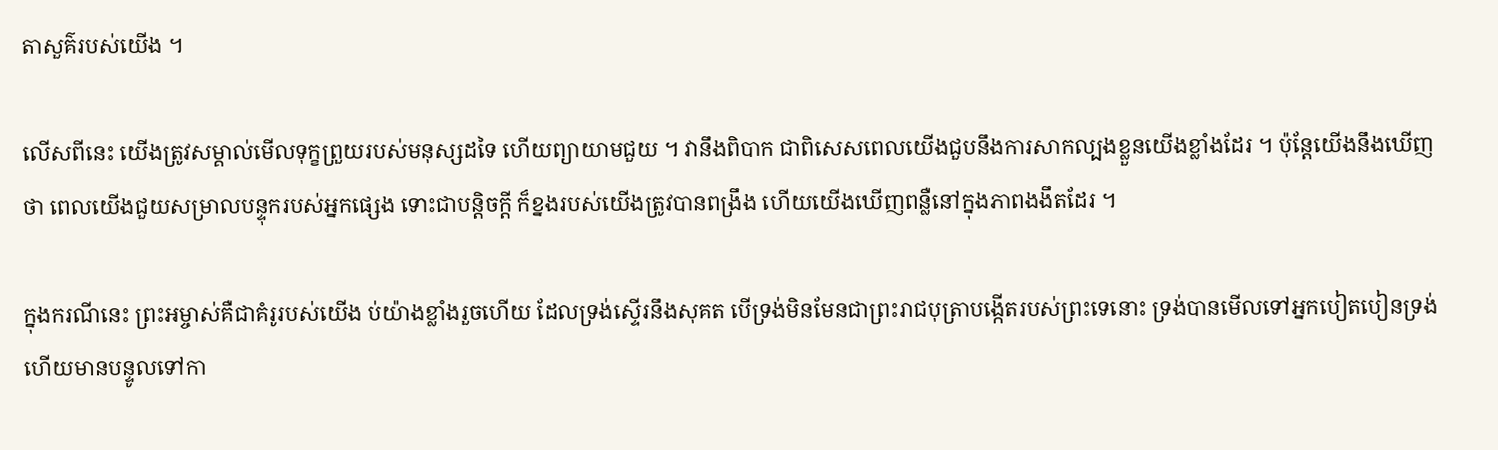តាសួគ៌របស់យើង ។

លើសពីនេះ យើងត្រូវសម្គាល់មើលទុក្ខព្រួយរបស់មនុស្សដទៃ ហើយព្យាយាមជួយ ។ វានឹងពិបាក ជាពិសេសពេលយើងជួបនឹងការសាកល្បងខ្លួនយើងខ្លាំងដែរ ។ ប៉ុន្ដែយើងនឹងឃើញថា ពេលយើងជួយសម្រាលបន្ទុករបស់អ្នកផ្សេង ទោះជាបន្ដិចក្ដី ក៏ខ្នងរបស់យើងត្រូវបានពង្រឹង ហើយយើងឃើញពន្លឺនៅក្នុងភាពងងឹតដែរ ។

ក្នុងករណីនេះ ព្រះអម្ចាស់គឺជាគំរូរបស់យើង ប់យ៉ាងខ្លាំងរួចហើយ ដែលទ្រង់ស្ទើរនឹងសុគត បើទ្រង់មិនមែនជាព្រះរាជបុត្រាបង្កើតរបស់ព្រះទេនោះ ទ្រង់បានមើលទៅអ្នកបៀតបៀនទ្រង់ ហើយមានបន្ទូលទៅកា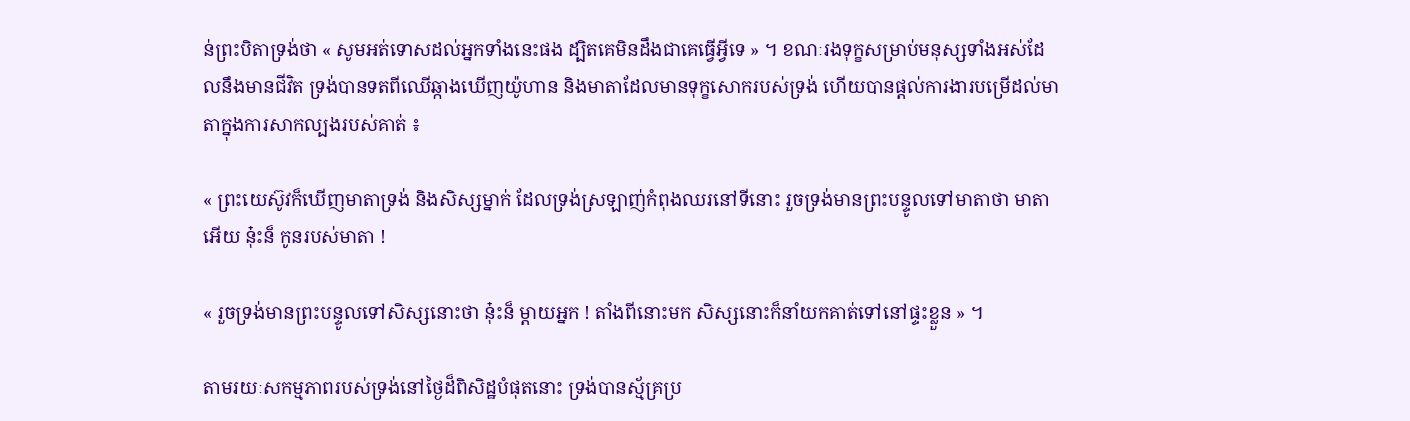ន់ព្រះបិតាទ្រង់ថា « សូមអត់ទោសដល់អ្នកទាំងនេះផង ដ្បិតគេមិនដឹងជាគេធ្វើអ្វីទេ » ។ ខណៈរងទុក្ខសម្រាប់មនុស្សទាំងអស់ដែលនឹងមានជីវិត ទ្រង់បានទតពីឈើឆ្កាងឃើញយ៉ូហាន និងមាតាដែលមានទុក្ខសោករបស់ទ្រង់ ហើយបានផ្ដល់ការងារបម្រើដល់មាតាក្នុងការសាកល្បងរបស់គាត់ ៖

« ព្រះយេស៊ូវក៏ឃើញមាតាទ្រង់ និងសិស្សម្នាក់ ដែលទ្រង់ស្រឡាញ់កំពុងឈរនៅទីនោះ រួចទ្រង់មានព្រះបន្ទូលទៅមាតាថា មាតាអើយ នុ៎ះន៏ កូនរបស់មាតា !

« រួចទ្រង់មានព្រះបន្ទូលទៅសិស្សនោះថា នុ៎ះន៏ ម្តាយអ្នក ! តាំងពីនោះមក សិស្សនោះក៏នាំយកគាត់ទៅនៅផ្ទះខ្លួន » ។

តាមរយៈសកម្មភាពរបស់ទ្រង់នៅថ្ងៃដ៏ពិសិដ្ឋបំផុតនោះ ទ្រង់បានស្ម័គ្រប្រ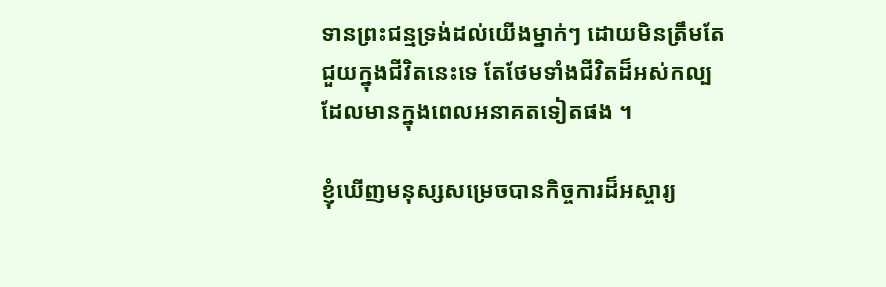ទានព្រះជន្មទ្រង់ដល់យើងម្នាក់ៗ ដោយមិនត្រឹមតែជួយក្នុងជីវិតនេះទេ តែថែមទាំងជីវិតដ៏អស់កល្បដែលមានក្នុងពេលអនាគតទៀតផង ។

ខ្ញុំឃើញមនុស្សសម្រេចបានកិច្ចការដ៏អស្ចារ្យ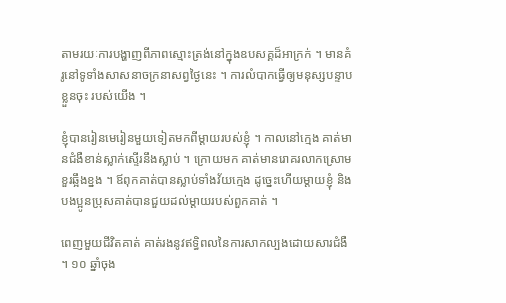តាមរយៈការបង្ហាញពីភាពស្មោះត្រង់នៅក្នុងឧបសគ្គដ៏អាក្រក់ ។ មានគំរូនៅទូទាំងសាសនាចក្រនាសព្វថ្ងៃនេះ ។ ការលំបាកធ្វើឲ្យមនុស្សបន្ទាបខ្លួនចុះ របស់យើង ។

ខ្ញុំបានរៀនមេរៀនមួយទៀតមកពីម្ដាយរបស់ខ្ញុំ ។ កាលនៅក្មេង គាត់មានជំងឺខាន់ស្លាក់ស្ទើរនឹងស្លាប់ ។ ក្រោយមក គាត់មានរោគរលាកស្រោមខួរឆ្អឹងខ្នង ។ ឪពុកគាត់បានស្លាប់ទាំងវ័យក្មេង ដូច្នេះហើយម្ដាយខ្ញុំ និងបងប្អូនប្រុសគាត់បានជួយដល់ម្ដាយរបស់ពួកគាត់ ។

ពេញមួយជីវិតគាត់ គាត់រងនូវឥទ្ធិពលនៃការសាកល្បងដោយសារជំងឺ ។ ១០ ឆ្នាំចុង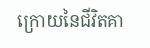ក្រោយនៃជីវិតគា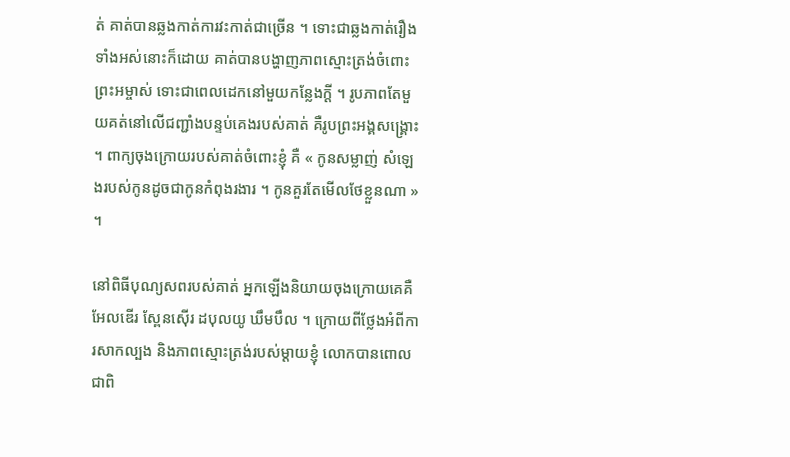ត់ គាត់បានឆ្លងកាត់ការវះកាត់ជាច្រើន ។ ទោះជាឆ្លងកាត់រឿងទាំងអស់នោះក៏ដោយ គាត់បានបង្ហាញភាពស្មោះត្រង់ចំពោះព្រះអម្ចាស់ ទោះជាពេលដេកនៅមួយកន្លែងក្ដី ។ រូបភាពតែមួយគត់នៅលើជញ្ជាំងបន្ទប់គេងរបស់គាត់ គឺរូបព្រះអង្គសង្គ្រោះ ។ ពាក្យចុងក្រោយរបស់គាត់ចំពោះខ្ញុំ គឺ « កូនសម្លាញ់ សំឡេងរបស់កូនដូចជាកូនកំពុងរងារ ។ កូនគួរតែមើលថែខ្លួនណា » ។

នៅពិធីបុណ្យសពរបស់គាត់ អ្នកឡើងនិយាយចុងក្រោយគេគឺ អែលឌើរ ស្ពែនស៊ើរ ដបុលយូ ឃឹមបឹល ។ ក្រោយពីថ្លែងអំពីការសាកល្បង និងភាពស្មោះត្រង់របស់ម្ដាយខ្ញុំ លោកបានពោលជាពិ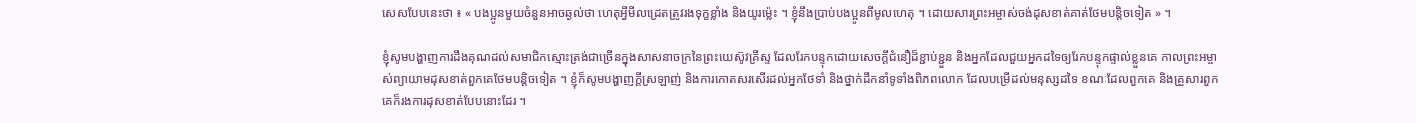សេសបែបនេះថា ៖ « បងប្អូនមួយចំនួនអាចឆ្ងល់ថា ហេតុអ្វីមីលដ្រេតត្រូវរងទុក្ខខ្លាំង និងយូរម្ល៉េះ ។ ខ្ញុំនឹងប្រាប់បងប្អូនពីមូលហេតុ ។ ដោយសារព្រះអម្ចាស់ចង់ដុសខាត់គាត់ថែមបន្ដិចទៀត » ។

ខ្ញុំសូមបង្ហាញការដឹងគុណដល់សមាជិកស្មោះត្រង់ជាច្រើនក្នុងសាសនាចក្រនៃព្រះយេស៊ូវគ្រីស្ទ ដែលរែកបន្ទុកដោយសេចក្ដីជំនឿដ៏ខ្ជាប់ខ្ជួន និងអ្នកដែលជួយអ្នកដទៃឲ្យរែកបន្ទុកផ្ទាល់ខ្លួនគេ កាលព្រះអម្ចាស់ព្យាយាមដុសខាត់ពួកគេថែមបន្ដិចទៀត ។ ខ្ញុំក៏សូមបង្ហាញក្ដីស្រឡាញ់ និងការកោតសរសើរដល់អ្នកថែទាំ និងថ្នាក់ដឹកនាំទូទាំងពិភពលោក ដែលបម្រើដល់មនុស្សដទៃ ខណៈដែលពួកគេ និងគ្រួសារពួកគេក៏រងការដុសខាត់បែបនោះដែរ ។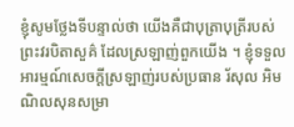ខ្ញុំសូមថ្លែងទីបន្ទាល់ថា យើងគឺជាបុត្រាបុត្រីរបស់ព្រះវរបិតាសួគ៌ ដែលស្រឡាញ់ពួកយើង ។ ខ្ញុំទទួលអារម្មណ៍សេចក្ដីស្រឡាញ់របស់ប្រធាន រ័សុល អិម ណិលសុនសម្រា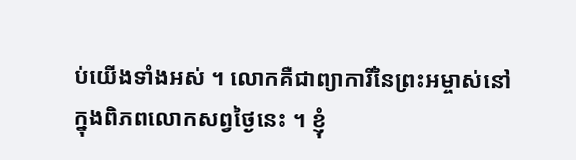ប់យើងទាំងអស់ ។ លោកគឺជាព្យាការីនៃព្រះអម្ចាស់នៅក្នុងពិភពលោកសព្វថ្ងៃនេះ ។ ខ្ញុំ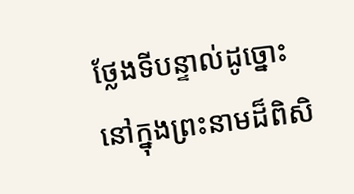ថ្លែងទីបន្ទាល់ដូច្នោះ នៅក្នុងព្រះនាមដ៏ពិសិ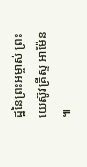ដ្ឋនៃព្រះអម្ចាស់ ព្រះយេស៊ូវគ្រីស្ទ អាម៉ែន ៕